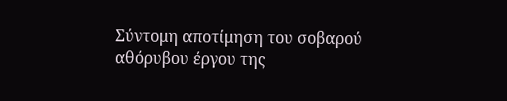Σύντομη αποτίμηση του σοβαρού αθόρυβου έργου της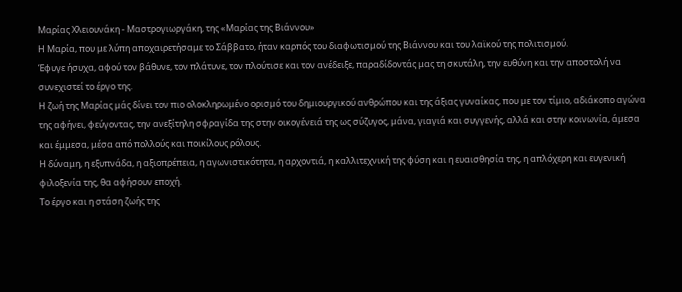Μαρίας Χλειουνάκη - Μαστρογιωργάκη, της «Μαρίας της Βιάννου»
Η Μαρία, που με λύπη αποχαιρετήσαμε το Σάββατο, ήταν καρπός του διαφωτισμού της Βιάννου και του λαϊκού της πολιτισμού.
Έφυγε ήσυχα, αφού τον βάθυνε, τον πλάτυνε, τον πλούτισε και τον ανέδειξε, παραδίδοντάς μας τη σκυτάλη, την ευθύνη και την αποστολή να συνεχιστεί το έργο της.
Η ζωή της Μαρίας μάς δίνει τον πιο ολοκληρωμένο ορισμό του δημιουργικού ανθρώπου και της άξιας γυναίκας, που με τον τίμιο, αδιάκοπο αγώνα της αφήνει, φεύγοντας, την ανεξίτηλη σφραγίδα της στην οικογένειά της ως σύζυγος, μάνα, γιαγιά και συγγενής, αλλά και στην κοινωνία, άμεσα και έμμεσα, μέσα από πολλούς και ποικίλους ρόλους.
Η δύναμη, η εξυπνάδα, η αξιοπρέπεια, η αγωνιστικότητα, η αρχοντιά, η καλλιτεχνική της φύση και η ευαισθησία της, η απλόχερη και ευγενική φιλοξενία της, θα αφήσουν εποχή.
Το έργο και η στάση ζωής της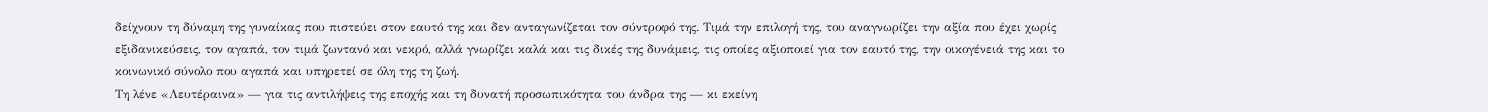δείχνουν τη δύναμη της γυναίκας που πιστεύει στον εαυτό της και δεν ανταγωνίζεται τον σύντροφό της. Τιμά την επιλογή της, του αναγνωρίζει την αξία που έχει χωρίς εξιδανικεύσεις, τον αγαπά, τον τιμά ζωντανό και νεκρό, αλλά γνωρίζει καλά και τις δικές της δυνάμεις, τις οποίες αξιοποιεί για τον εαυτό της, την οικογένειά της και το κοινωνικό σύνολο που αγαπά και υπηρετεί σε όλη της τη ζωή.
Τη λένε «Λευτέραινα» — για τις αντιλήψεις της εποχής και τη δυνατή προσωπικότητα του άνδρα της — κι εκείνη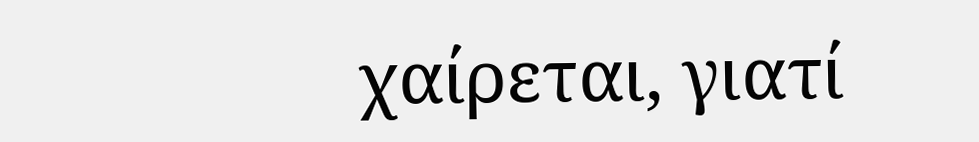χαίρεται, γιατί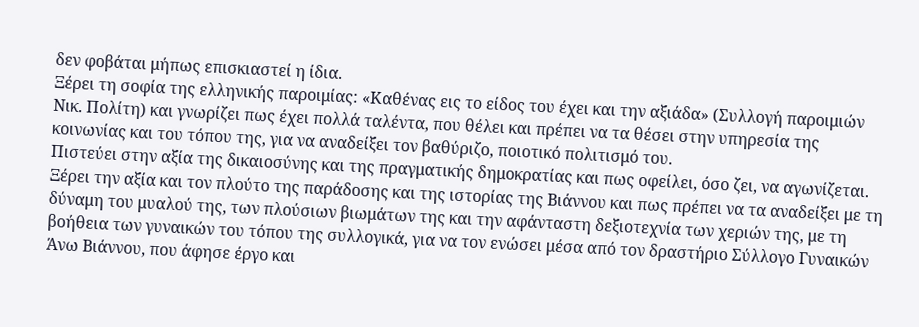δεν φοβάται μήπως επισκιαστεί η ίδια.
Ξέρει τη σοφία της ελληνικής παροιμίας: «Καθένας εις το είδος του έχει και την αξιάδα» (Συλλογή παροιμιών Νικ. Πολίτη) και γνωρίζει πως έχει πολλά ταλέντα, που θέλει και πρέπει να τα θέσει στην υπηρεσία της κοινωνίας και του τόπου της, για να αναδείξει τον βαθύριζο, ποιοτικό πολιτισμό του.
Πιστεύει στην αξία της δικαιοσύνης και της πραγματικής δημοκρατίας και πως οφείλει, όσο ζει, να αγωνίζεται.
Ξέρει την αξία και τον πλούτο της παράδοσης και της ιστορίας της Βιάννου και πως πρέπει να τα αναδείξει με τη δύναμη του μυαλού της, των πλούσιων βιωμάτων της και την αφάνταστη δεξιοτεχνία των χεριών της, με τη βοήθεια των γυναικών του τόπου της συλλογικά, για να τον ενώσει μέσα από τον δραστήριο Σύλλογο Γυναικών Άνω Βιάννου, που άφησε έργο και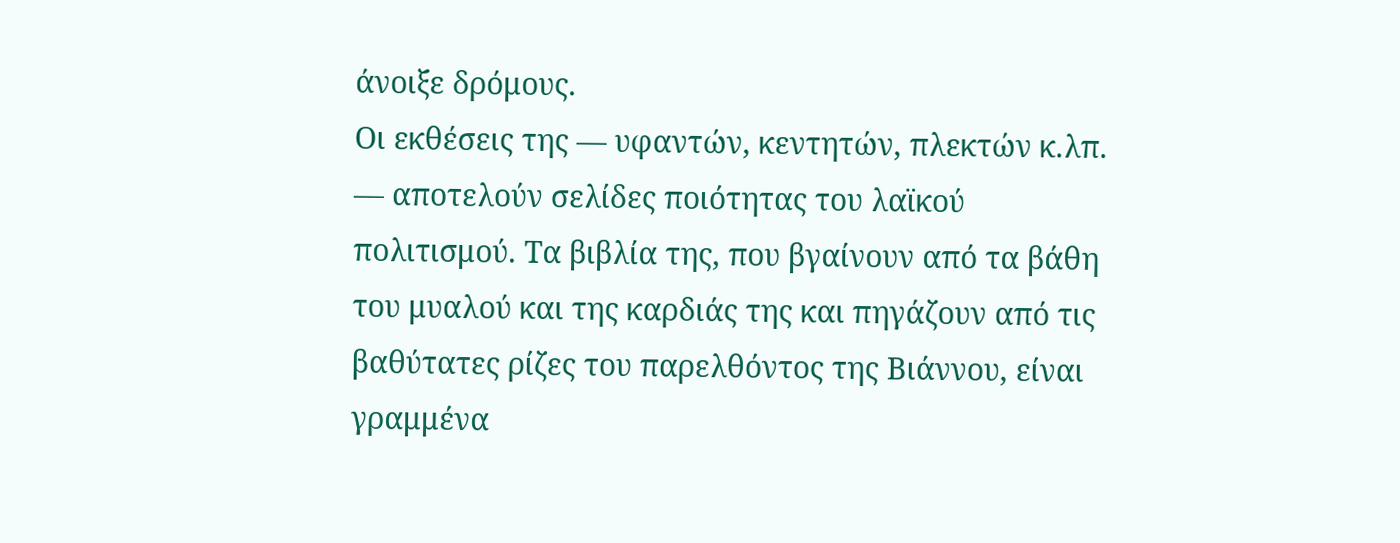άνοιξε δρόμους.
Οι εκθέσεις της — υφαντών, κεντητών, πλεκτών κ.λπ. — αποτελούν σελίδες ποιότητας του λαϊκού πολιτισμού. Τα βιβλία της, που βγαίνουν από τα βάθη του μυαλού και της καρδιάς της και πηγάζουν από τις βαθύτατες ρίζες του παρελθόντος της Βιάννου, είναι γραμμένα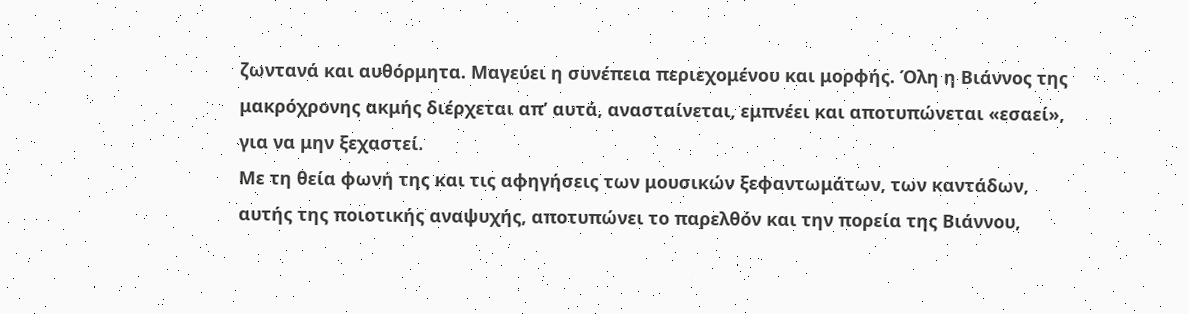ζωντανά και αυθόρμητα. Μαγεύει η συνέπεια περιεχομένου και μορφής. Όλη η Βιάννος της μακρόχρονης ακμής διέρχεται απ’ αυτά, ανασταίνεται, εμπνέει και αποτυπώνεται «εσαεί», για να μην ξεχαστεί.
Με τη θεία φωνή της και τις αφηγήσεις των μουσικών ξεφαντωμάτων, των καντάδων, αυτής της ποιοτικής αναψυχής, αποτυπώνει το παρελθόν και την πορεία της Βιάννου,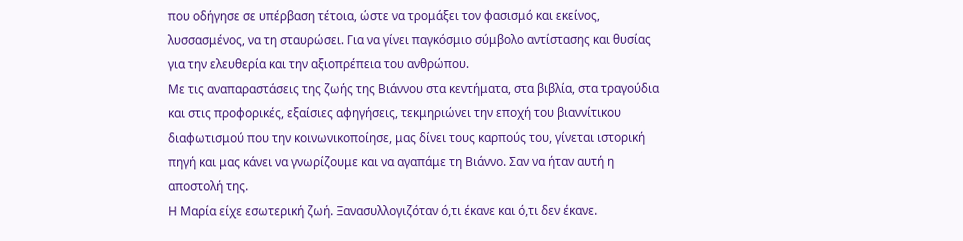που οδήγησε σε υπέρβαση τέτοια, ώστε να τρομάξει τον φασισμό και εκείνος, λυσσασμένος, να τη σταυρώσει. Για να γίνει παγκόσμιο σύμβολο αντίστασης και θυσίας για την ελευθερία και την αξιοπρέπεια του ανθρώπου.
Με τις αναπαραστάσεις της ζωής της Βιάννου στα κεντήματα, στα βιβλία, στα τραγούδια και στις προφορικές, εξαίσιες αφηγήσεις, τεκμηριώνει την εποχή του βιαννίτικου διαφωτισμού που την κοινωνικοποίησε, μας δίνει τους καρπούς του, γίνεται ιστορική πηγή και μας κάνει να γνωρίζουμε και να αγαπάμε τη Βιάννο. Σαν να ήταν αυτή η αποστολή της.
Η Μαρία είχε εσωτερική ζωή. Ξανασυλλογιζόταν ό,τι έκανε και ό,τι δεν έκανε.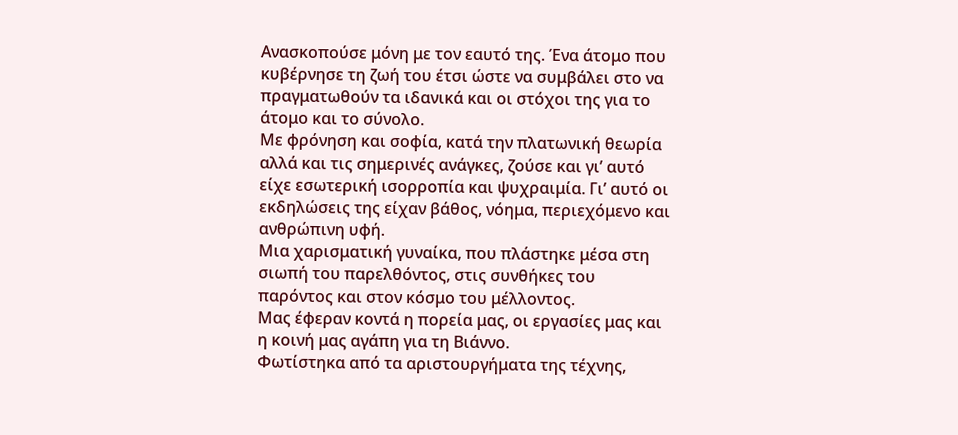Ανασκοπούσε μόνη με τον εαυτό της. Ένα άτομο που κυβέρνησε τη ζωή του έτσι ώστε να συμβάλει στο να πραγματωθούν τα ιδανικά και οι στόχοι της για το άτομο και το σύνολο.
Με φρόνηση και σοφία, κατά την πλατωνική θεωρία αλλά και τις σημερινές ανάγκες, ζούσε και γι’ αυτό είχε εσωτερική ισορροπία και ψυχραιμία. Γι’ αυτό οι εκδηλώσεις της είχαν βάθος, νόημα, περιεχόμενο και ανθρώπινη υφή.
Μια χαρισματική γυναίκα, που πλάστηκε μέσα στη σιωπή του παρελθόντος, στις συνθήκες του παρόντος και στον κόσμο του μέλλοντος.
Μας έφεραν κοντά η πορεία μας, οι εργασίες μας και η κοινή μας αγάπη για τη Βιάννο.
Φωτίστηκα από τα αριστουργήματα της τέχνης,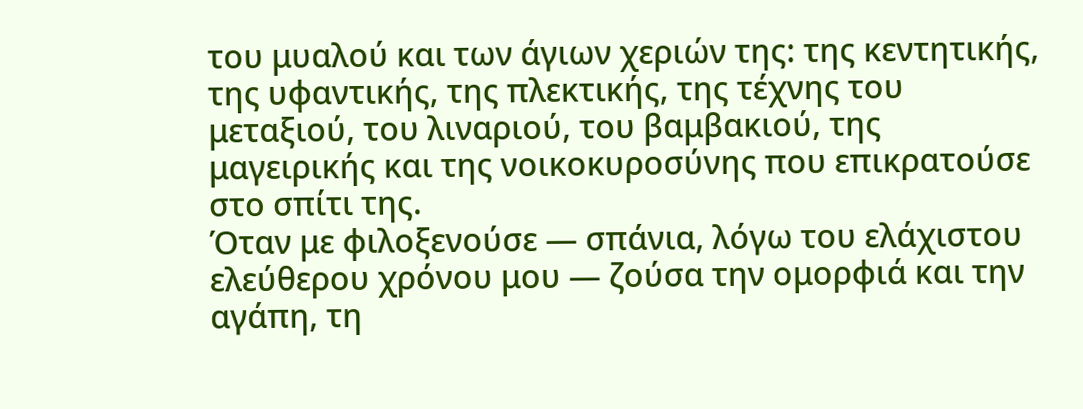του μυαλού και των άγιων χεριών της: της κεντητικής, της υφαντικής, της πλεκτικής, της τέχνης του μεταξιού, του λιναριού, του βαμβακιού, της μαγειρικής και της νοικοκυροσύνης που επικρατούσε στο σπίτι της.
Όταν με φιλοξενούσε — σπάνια, λόγω του ελάχιστου ελεύθερου χρόνου μου — ζούσα την ομορφιά και την αγάπη, τη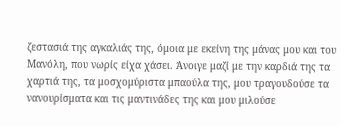ζεστασιά της αγκαλιάς της, όμοια με εκείνη της μάνας μου και του Μανόλη, που νωρίς είχα χάσει. Άνοιγε μαζί με την καρδιά της τα χαρτιά της, τα μοσχομύριστα μπαούλα της, μου τραγουδούσε τα νανουρίσματα και τις μαντινάδες της και μου μιλούσε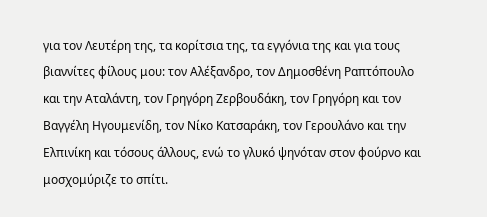για τον Λευτέρη της, τα κορίτσια της, τα εγγόνια της και για τους βιαννίτες φίλους μου: τον Αλέξανδρο, τον Δημοσθένη Ραπτόπουλο και την Αταλάντη, τον Γρηγόρη Ζερβουδάκη, τον Γρηγόρη και τον Βαγγέλη Ηγουμενίδη, τον Νίκο Κατσαράκη, τον Γερουλάνο και την Ελπινίκη και τόσους άλλους, ενώ το γλυκό ψηνόταν στον φούρνο και μοσχομύριζε το σπίτι.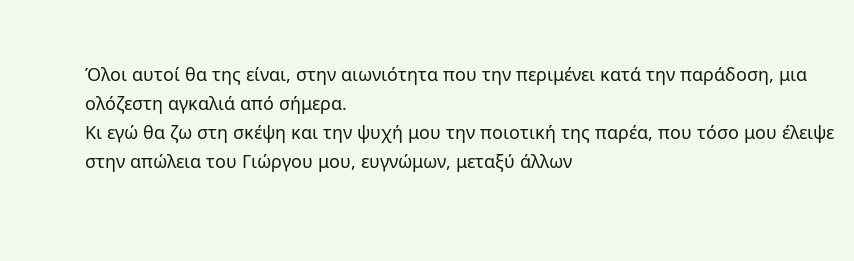Όλοι αυτοί θα της είναι, στην αιωνιότητα που την περιμένει κατά την παράδοση, μια ολόζεστη αγκαλιά από σήμερα.
Κι εγώ θα ζω στη σκέψη και την ψυχή μου την ποιοτική της παρέα, που τόσο μου έλειψε στην απώλεια του Γιώργου μου, ευγνώμων, μεταξύ άλλων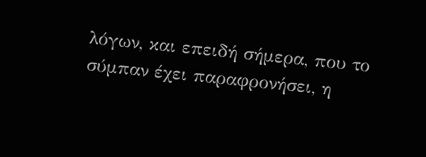λόγων, και επειδή σήμερα, που το σύμπαν έχει παραφρονήσει, η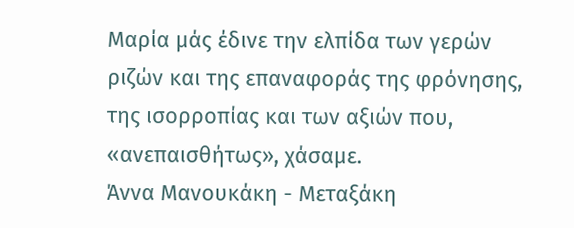Μαρία μάς έδινε την ελπίδα των γερών ριζών και της επαναφοράς της φρόνησης, της ισορροπίας και των αξιών που, «ανεπαισθήτως», χάσαμε.
Άννα Μανουκάκη - Μεταξάκη